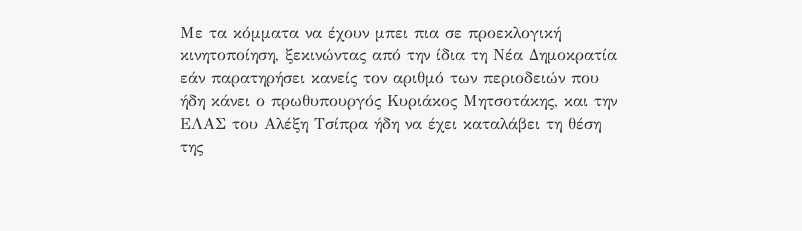Με τα κόμματα να έχουν μπει πια σε προεκλογική κινητοποίηση, ξεκινώντας από την ίδια τη Νέα Δημοκρατία εάν παρατηρήσει κανείς τον αριθμό των περιοδειών που ήδη κάνει ο πρωθυπουργός Κυριάκος Μητσοτάκης, και την ΕΛΑΣ του Αλέξη Τσίπρα ήδη να έχει καταλάβει τη θέση της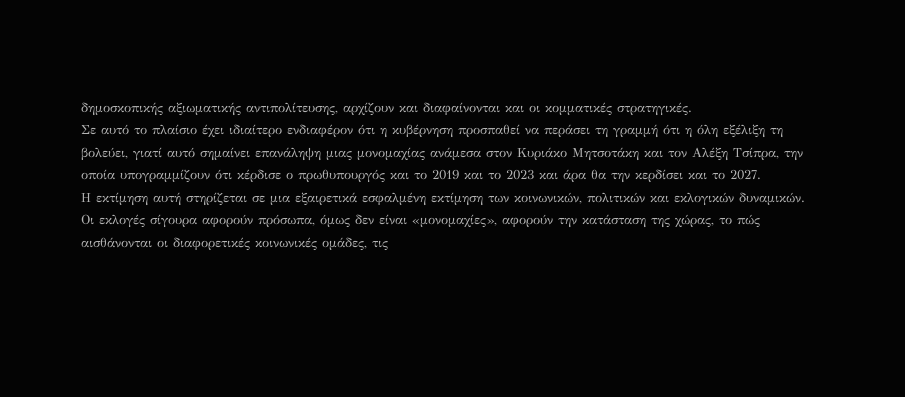δημοσκοπικής αξιωματικής αντιπολίτευσης, αρχίζουν και διαφαίνονται και οι κομματικές στρατηγικές.
Σε αυτό το πλαίσιο έχει ιδιαίτερο ενδιαφέρον ότι η κυβέρνηση προσπαθεί να περάσει τη γραμμή ότι η όλη εξέλιξη τη βολεύει, γιατί αυτό σημαίνει επανάληψη μιας μονομαχίας ανάμεσα στον Κυριάκο Μητσοτάκη και τον Αλέξη Τσίπρα, την οποία υπογραμμίζουν ότι κέρδισε ο πρωθυπουργός και το 2019 και το 2023 και άρα θα την κερδίσει και το 2027.
Η εκτίμηση αυτή στηρίζεται σε μια εξαιρετικά εσφαλμένη εκτίμηση των κοινωνικών, πολιτικών και εκλογικών δυναμικών. Οι εκλογές σίγουρα αφορούν πρόσωπα, όμως δεν είναι «μονομαχίες», αφορούν την κατάσταση της χώρας, το πώς αισθάνονται οι διαφορετικές κοινωνικές ομάδες, τις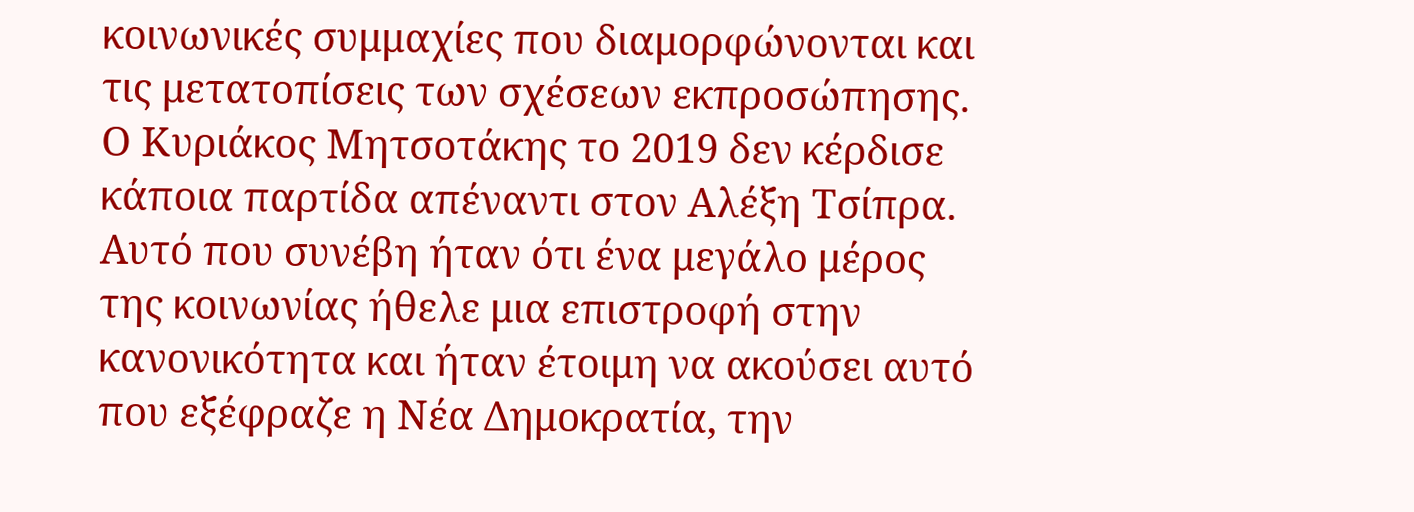κοινωνικές συμμαχίες που διαμορφώνονται και τις μετατοπίσεις των σχέσεων εκπροσώπησης.
Ο Κυριάκος Μητσοτάκης το 2019 δεν κέρδισε κάποια παρτίδα απέναντι στον Αλέξη Τσίπρα. Αυτό που συνέβη ήταν ότι ένα μεγάλο μέρος της κοινωνίας ήθελε μια επιστροφή στην κανονικότητα και ήταν έτοιμη να ακούσει αυτό που εξέφραζε η Νέα Δημοκρατία, την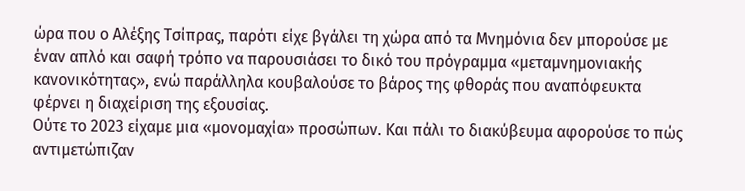ώρα που ο Αλέξης Τσίπρας, παρότι είχε βγάλει τη χώρα από τα Μνημόνια δεν μπορούσε με έναν απλό και σαφή τρόπο να παρουσιάσει το δικό του πρόγραμμα «μεταμνημονιακής κανονικότητας», ενώ παράλληλα κουβαλούσε το βάρος της φθοράς που αναπόφευκτα φέρνει η διαχείριση της εξουσίας.
Ούτε το 2023 είχαμε μια «μονομαχία» προσώπων. Και πάλι το διακύβευμα αφορούσε το πώς αντιμετώπιζαν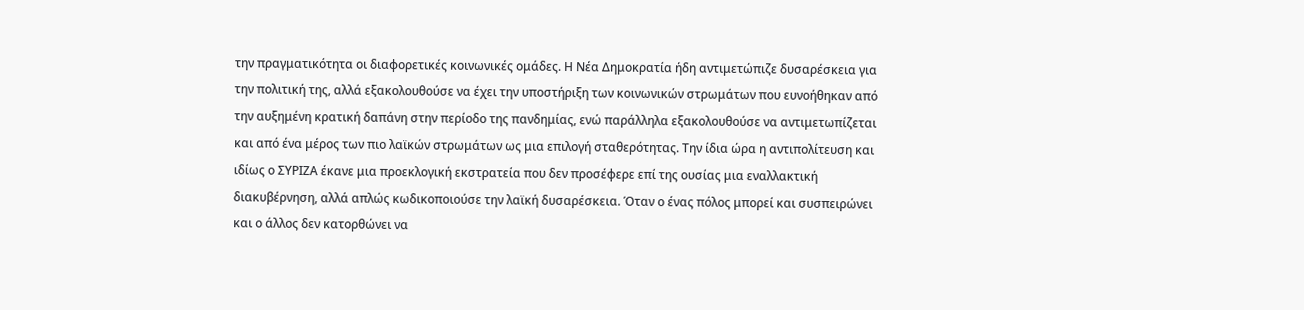την πραγματικότητα οι διαφορετικές κοινωνικές ομάδες. Η Νέα Δημοκρατία ήδη αντιμετώπιζε δυσαρέσκεια για την πολιτική της, αλλά εξακολουθούσε να έχει την υποστήριξη των κοινωνικών στρωμάτων που ευνοήθηκαν από την αυξημένη κρατική δαπάνη στην περίοδο της πανδημίας, ενώ παράλληλα εξακολουθούσε να αντιμετωπίζεται και από ένα μέρος των πιο λαϊκών στρωμάτων ως μια επιλογή σταθερότητας. Την ίδια ώρα η αντιπολίτευση και ιδίως ο ΣΥΡΙΖΑ έκανε μια προεκλογική εκστρατεία που δεν προσέφερε επί της ουσίας μια εναλλακτική διακυβέρνηση, αλλά απλώς κωδικοποιούσε την λαϊκή δυσαρέσκεια. Όταν ο ένας πόλος μπορεί και συσπειρώνει και ο άλλος δεν κατορθώνει να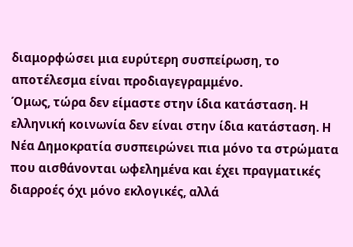διαμορφώσει μια ευρύτερη συσπείρωση, το αποτέλεσμα είναι προδιαγεγραμμένο.
Όμως, τώρα δεν είμαστε στην ίδια κατάσταση. Η ελληνική κοινωνία δεν είναι στην ίδια κατάσταση. Η Νέα Δημοκρατία συσπειρώνει πια μόνο τα στρώματα που αισθάνονται ωφελημένα και έχει πραγματικές διαρροές όχι μόνο εκλογικές, αλλά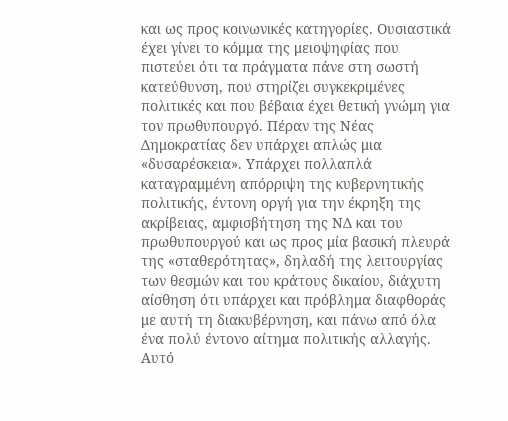και ως προς κοινωνικές κατηγορίες. Ουσιαστικά έχει γίνει το κόμμα της μειοψηφίας που πιστεύει ότι τα πράγματα πάνε στη σωστή κατεύθυνση, που στηρίζει συγκεκριμένες πολιτικές και που βέβαια έχει θετική γνώμη για τον πρωθυπουργό. Πέραν της Νέας Δημοκρατίας δεν υπάρχει απλώς μια «δυσαρέσκεια». Υπάρχει πολλαπλά καταγραμμένη απόρριψη της κυβερνητικής πολιτικής, έντονη οργή για την έκρηξη της ακρίβειας, αμφισβήτηση της ΝΔ και του πρωθυπουργού και ως προς μία βασική πλευρά της «σταθερότητας», δηλαδή της λειτουργίας των θεσμών και του κράτους δικαίου, διάχυτη αίσθηση ότι υπάρχει και πρόβλημα διαφθοράς με αυτή τη διακυβέρνηση, και πάνω από όλα ένα πολύ έντονο αίτημα πολιτικής αλλαγής.
Αυτό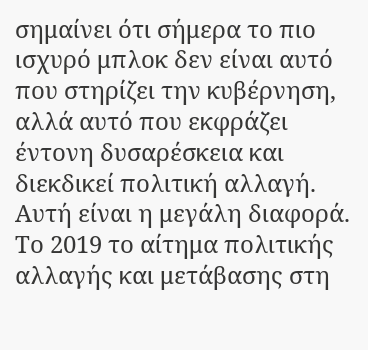σημαίνει ότι σήμερα το πιο ισχυρό μπλοκ δεν είναι αυτό που στηρίζει την κυβέρνηση, αλλά αυτό που εκφράζει έντονη δυσαρέσκεια και διεκδικεί πολιτική αλλαγή. Αυτή είναι η μεγάλη διαφορά. Το 2019 το αίτημα πολιτικής αλλαγής και μετάβασης στη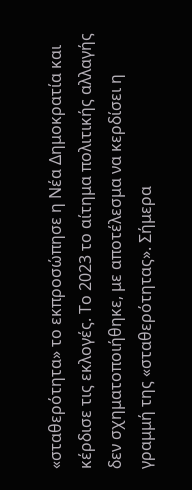«σταθερότητα» το εκπροσώπησε η Νέα Δημοκρατία και κέρδισε τις εκλογές. Το 2023 το αίτημα πολιτικής αλλαγής δεν σχηματοποιήθηκε, με αποτέλεσμα να κερδίσει η γραμμή της «σταθερότητας». Σήμερα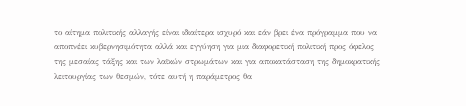το αίτημα πολιτικής αλλαγής είναι ιδιαίτερα ισχυρό και εάν βρει ένα πρόγραμμα που να αποπνέει κυβερνησιμότητα αλλά και εγγύηση για μια διαφορετική πολιτική προς όφελος της μεσαίας τάξης και των λαϊκών στρωμάτων και για αποκατάσταση της δημοκρατικής λειτουργίας των θεσμών, τότε αυτή η παράμετρος θα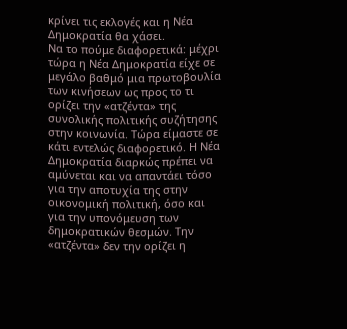κρίνει τις εκλογές και η Νέα Δημοκρατία θα χάσει.
Να το πούμε διαφορετικά: μέχρι τώρα η Νέα Δημοκρατία είχε σε μεγάλο βαθμό μια πρωτοβουλία των κινήσεων ως προς το τι ορίζει την «ατζέντα» της συνολικής πολιτικής συζήτησης στην κοινωνία. Τώρα είμαστε σε κάτι εντελώς διαφορετικό. Η Νέα Δημοκρατία διαρκώς πρέπει να αμύνεται και να απαντάει τόσο για την αποτυχία της στην οικονομική πολιτική, όσο και για την υπονόμευση των δημοκρατικών θεσμών. Την «ατζέντα» δεν την ορίζει η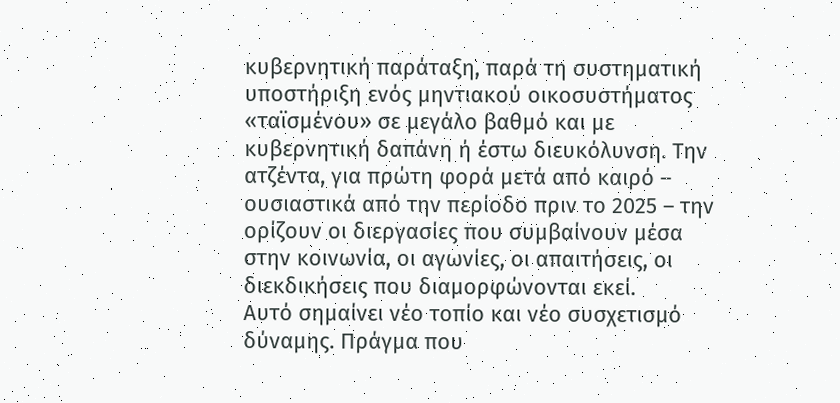κυβερνητική παράταξη, παρά τη συστηματική υποστήριξη ενός μηντιακού οικοσυστήματος «ταϊσμένου» σε μεγάλο βαθμό και με κυβερνητική δαπάνη ή έστω διευκόλυνση. Την ατζέντα, για πρώτη φορά μετά από καιρό – ουσιαστικά από την περίοδο πριν το 2025 – την ορίζουν οι διεργασίες που συμβαίνουν μέσα στην κοινωνία, οι αγωνίες, οι απαιτήσεις, οι διεκδικήσεις που διαμορφώνονται εκεί.
Αυτό σημαίνει νέο τοπίο και νέο συσχετισμό δύναμης. Πράγμα που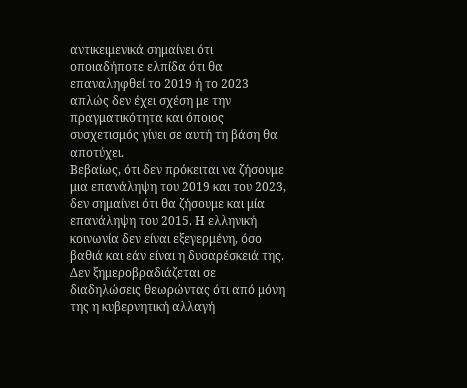αντικειμενικά σημαίνει ότι οποιαδήποτε ελπίδα ότι θα επαναληφθεί το 2019 ή το 2023 απλώς δεν έχει σχέση με την πραγματικότητα και όποιος συσχετισμός γίνει σε αυτή τη βάση θα αποτύχει.
Βεβαίως, ότι δεν πρόκειται να ζήσουμε μια επανάληψη του 2019 και του 2023, δεν σημαίνει ότι θα ζήσουμε και μία επανάληψη του 2015. Η ελληνική κοινωνία δεν είναι εξεγερμένη, όσο βαθιά και εάν είναι η δυσαρέσκειά της. Δεν ξημεροβραδιάζεται σε διαδηλώσεις θεωρώντας ότι από μόνη της η κυβερνητική αλλαγή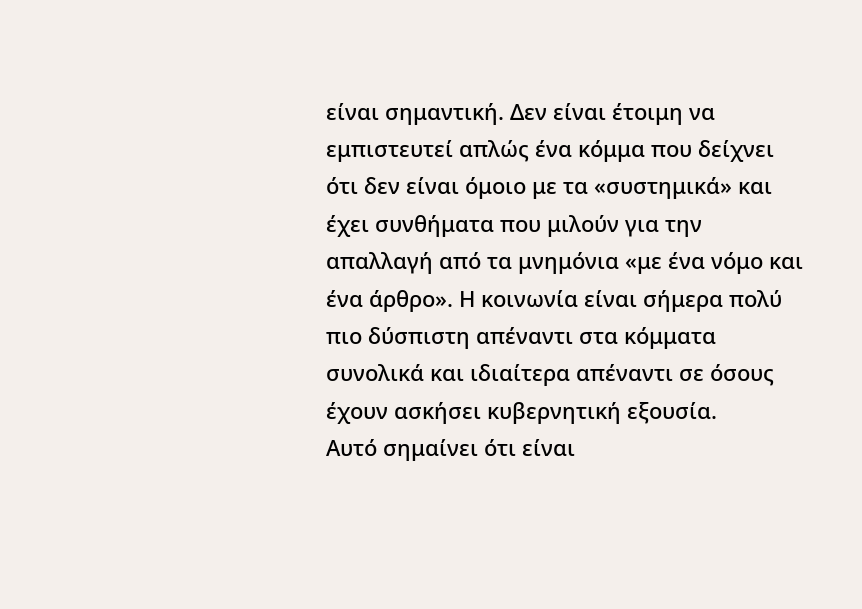είναι σημαντική. Δεν είναι έτοιμη να εμπιστευτεί απλώς ένα κόμμα που δείχνει ότι δεν είναι όμοιο με τα «συστημικά» και έχει συνθήματα που μιλούν για την απαλλαγή από τα μνημόνια «με ένα νόμο και ένα άρθρο». Η κοινωνία είναι σήμερα πολύ πιο δύσπιστη απέναντι στα κόμματα συνολικά και ιδιαίτερα απέναντι σε όσους έχουν ασκήσει κυβερνητική εξουσία.
Αυτό σημαίνει ότι είναι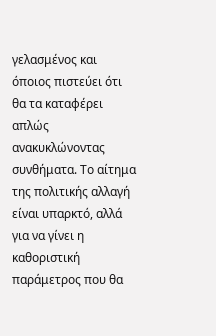γελασμένος και όποιος πιστεύει ότι θα τα καταφέρει απλώς ανακυκλώνοντας συνθήματα. Το αίτημα της πολιτικής αλλαγή είναι υπαρκτό, αλλά για να γίνει η καθοριστική παράμετρος που θα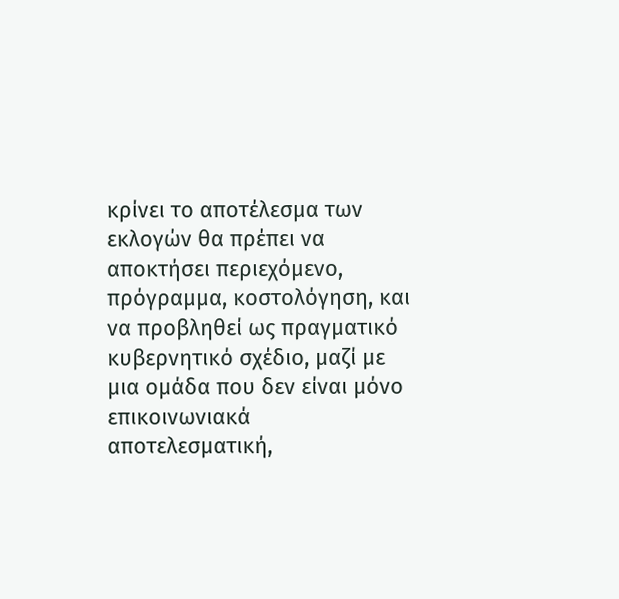κρίνει το αποτέλεσμα των εκλογών θα πρέπει να αποκτήσει περιεχόμενο, πρόγραμμα, κοστολόγηση, και να προβληθεί ως πραγματικό κυβερνητικό σχέδιο, μαζί με μια ομάδα που δεν είναι μόνο επικοινωνιακά αποτελεσματική,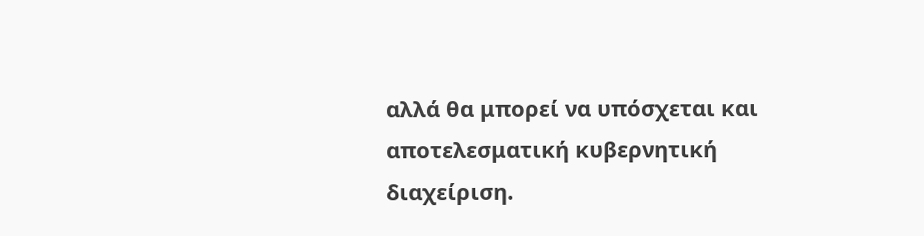αλλά θα μπορεί να υπόσχεται και αποτελεσματική κυβερνητική διαχείριση.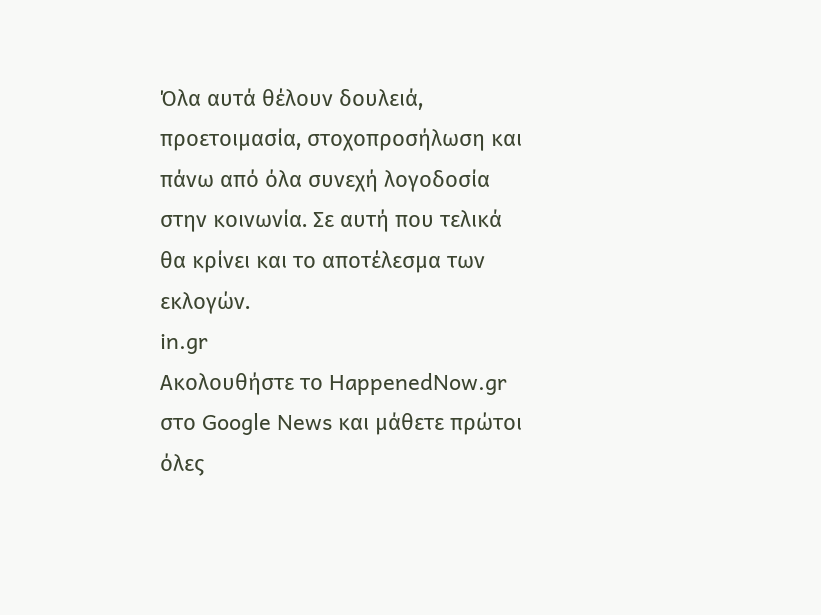Όλα αυτά θέλουν δουλειά, προετοιμασία, στοχοπροσήλωση και πάνω από όλα συνεχή λογοδοσία στην κοινωνία. Σε αυτή που τελικά θα κρίνει και το αποτέλεσμα των εκλογών.
in.gr
Ακολουθήστε το HappenedNow.gr στο Google News και μάθετε πρώτοι όλες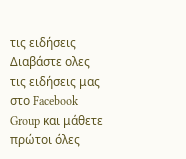τις ειδήσεις
Διαβάστε ολες τις ειδήσεις μας στο Facebook Group και μάθετε πρώτοι όλες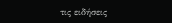τις ειδήσεις